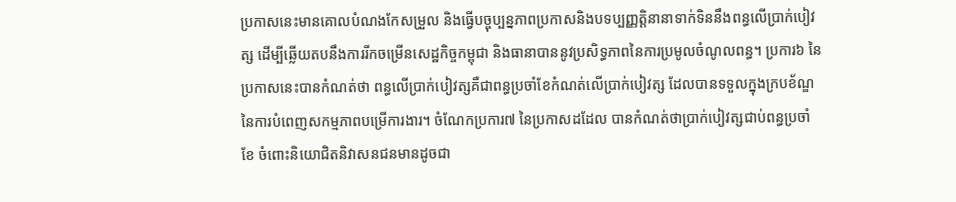ប្រកាសនេះមានគោលបំណងកែសម្រួល និងធ្វើបច្ចុប្បន្នភាពប្រកាសនិងបទប្បញ្ញត្តិនានាទាក់ទិននឹងពន្ធលើប្រាក់បៀវត្ស ដើម្បីឆ្លើយតបនឹងការរីកចម្រើនសេដ្ឋកិច្ចកម្ពុជា និងធានាបាននូវប្រសិទ្ធភាពនៃការប្រមូលចំណូលពន្ធ។ ប្រការ៦ នៃប្រកាសនេះបានកំណត់ថា ពន្ធលើប្រាក់បៀវត្សគឺជាពន្ធប្រចាំខែកំណត់លើប្រាក់បៀវត្ស ដែលបានទទួលក្នុងក្របខ័ណ្ឌនៃការបំពេញសកម្មភាពបម្រើការងារ។ ចំណែកប្រការ៧ នៃប្រកាសដដែល បានកំណត់ថាប្រាក់បៀវត្សជាប់ពន្ធប្រចាំខែ ចំពោះនិយោជិតនិវាសនជនមានដូចជា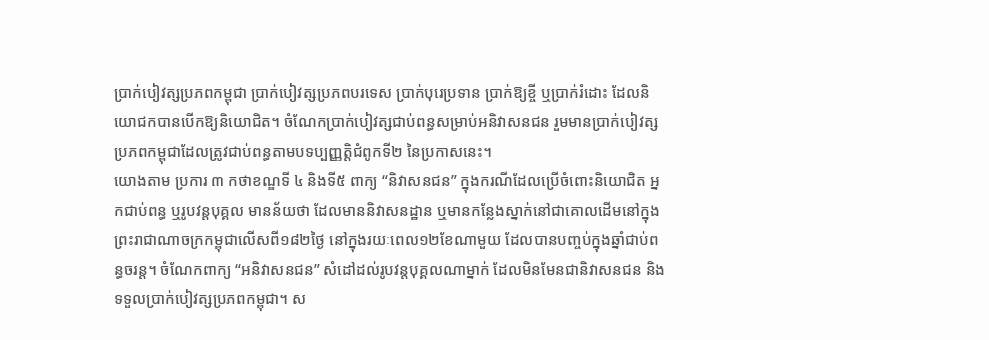ប្រាក់បៀវត្សប្រភពកម្ពុជា ប្រាក់បៀវត្សប្រភពបរទេស ប្រាក់បុរេប្រទាន ប្រាក់ឱ្យខ្ចី ឬប្រាក់រំដោះ ដែលនិយោជកបានបើកឱ្យនិយោជិត។ ចំណែកប្រាក់បៀវត្សជាប់ពន្ធសម្រាប់អនិវាសនជន រួមមានប្រាក់បៀវត្សប្រភពកម្ពុជាដែលត្រូវជាប់ពន្ធតាមបទប្បញ្ញត្តិជំពូកទី២ នៃប្រកាសនេះ។
យោងតាម ប្រការ ៣ កថាខណ្ឌទី ៤ និងទី៥ ពាក្យ “និវាសនជន” ក្នុងករណីដែលប្រើចំពោះនិយោជិត អ្នកជាប់ពន្ធ ឬរូបវន្តបុគ្គល មានន័យថា ដែលមាននិវាសនដ្ឋាន ឬមានកន្លែងស្នាក់នៅជាគោលដើមនៅក្នុងព្រះរាជាណាចក្រកម្ពុជាលើសពី១៨២ថ្ងៃ នៅក្នុងរយៈពេល១២ខែណាមួយ ដែលបានបញ្ចប់ក្នុងឆ្នាំជាប់ពន្ធចរន្ត។ ចំណែកពាក្យ “អនិវាសនជន” សំដៅដល់រូបវន្តបុគ្គលណាម្នាក់ ដែលមិនមែនជានិវាសនជន និងទទួលប្រាក់បៀវត្សប្រភពកម្ពុជា។ ស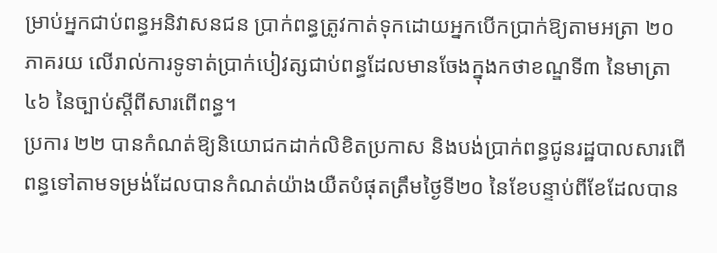ម្រាប់អ្នកជាប់ពន្ធអនិវាសនជន ប្រាក់ពន្ធត្រូវកាត់ទុកដោយអ្នកបើកប្រាក់ឱ្យតាមអត្រា ២០ភាគរយ លើរាល់ការទូទាត់ប្រាក់បៀវត្សជាប់ពន្ធដែលមានចែងក្នុងកថាខណ្ឌទី៣ នៃមាត្រា៤៦ នៃច្បាប់ស្ដីពីសារពើពន្ធ។
ប្រការ ២២ បានកំណត់ឱ្យនិយោជកដាក់លិខិតប្រកាស និងបង់ប្រាក់ពន្ធជូនរដ្ឋបាលសារពើពន្ធទៅតាមទម្រង់ដែលបានកំណត់យ៉ាងយឺតបំផុតត្រឹមថ្ងៃទី២០ នៃខែបន្ទាប់ពីខែដែលបាន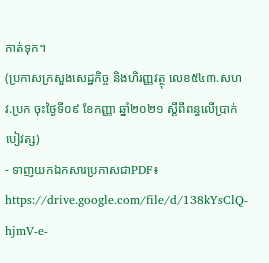កាត់ទុក។
(ប្រកាសក្រសួងសេដ្ឋកិច្ច និងហិរញ្ញវត្ថុ លេខ៥៤៣.សហវ.ប្រក ចុះថ្ងៃទី០៩ ខែកញ្ញា ឆ្នាំ២០២១ ស្ដីពីពន្ធលើប្រាក់បៀវត្ស)
- ទាញយកឯកសារប្រកាសជាPDF៖ https://drive.google.com/file/d/138kYsClQ-hjmV-e-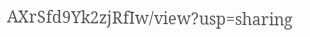AXrSfd9Yk2zjRfIw/view?usp=sharing